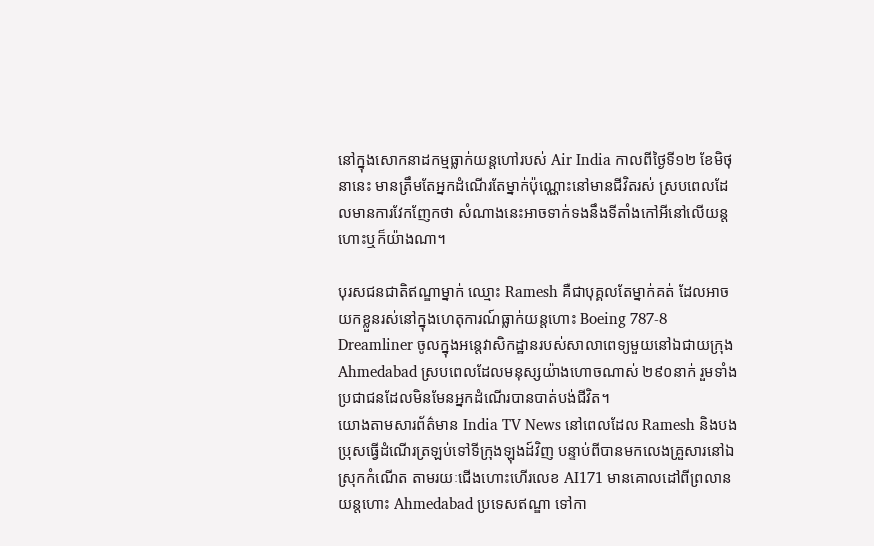នៅក្នុងសោកនាដកម្មធ្លាក់យន្តហៅរបស់ Air India កាលពីថ្ងៃទី១២ ខែមិថុនានេះ មានត្រឹមតែអ្នកដំណើរតែម្នាក់ប៉ុណ្ណោះនៅមានជីវិតរស់ ស្របពេលដែលមានការវែកញែកថា សំណាងនេះអាចទាក់ទងនឹងទីតាំងកៅអីនៅលើយន្តហោះឬក៏យ៉ាងណា។

បុរសជនជាតិឥណ្ឌាម្នាក់ ឈ្មោះ Ramesh គឺជាបុគ្គលតែម្នាក់គត់ ដែលអាចយកខ្លួនរស់នៅក្នុងហេតុការណ៍ធ្លាក់យន្តហោះ Boeing 787-8 Dreamliner ចូលក្នុងអន្តេវាសិកដ្ឋានរបស់សាលាពេទ្យមួយនៅឯជាយក្រុង Ahmedabad ស្របពេលដែលមនុស្សយ៉ាងហោចណាស់ ២៩០នាក់ រួមទាំងប្រជាជនដែលមិនមែនអ្នកដំណើរបានបាត់បង់ជីវិត។
យោងតាមសារព័ត៌មាន India TV News នៅពេលដែល Ramesh និងបងប្រុសធ្វើដំណើរត្រឡប់ទៅទីក្រុងឡុងដ៍វិញ បន្ទាប់ពីបានមកលេងគ្រួសារនៅឯស្រុកកំណើត តាមរយៈជើងហោះហើរលេខ AI171 មានគោលដៅពីព្រលានយន្តហោះ Ahmedabad ប្រទេសឥណ្ឌា ទៅកា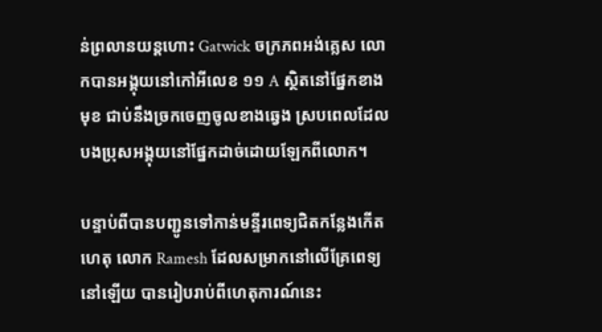ន់ព្រលានយន្តហោះ Gatwick ចក្រភពអង់គ្លេស លោកបានអង្គុយនៅកៅអីលេខ ១១ A ស្ថិតនៅផ្នែកខាងមុខ ជាប់នឹងច្រកចេញចូលខាងឆ្វេង ស្របពេលដែលបងប្រុសអង្គុយនៅផ្នែកដាច់ដោយឡែកពីលោក។

បន្ទាប់ពីបានបញ្ជូនទៅកាន់មន្ទីរពេទ្យជិតកន្លែងកើតហេតុ លោក Ramesh ដែលសម្រាកនៅលើគ្រែពេទ្យនៅឡើយ បានរៀបរាប់ពីហេតុការណ៍នេះ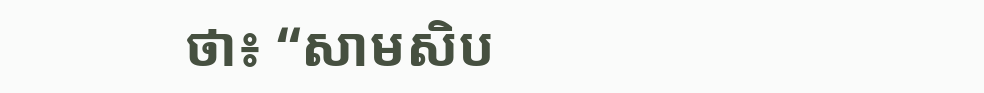ថា៖ “សាមសិប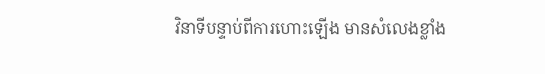វិនាទីបន្ទាប់ពីការហោះឡើង មានសំលេងខ្លាំង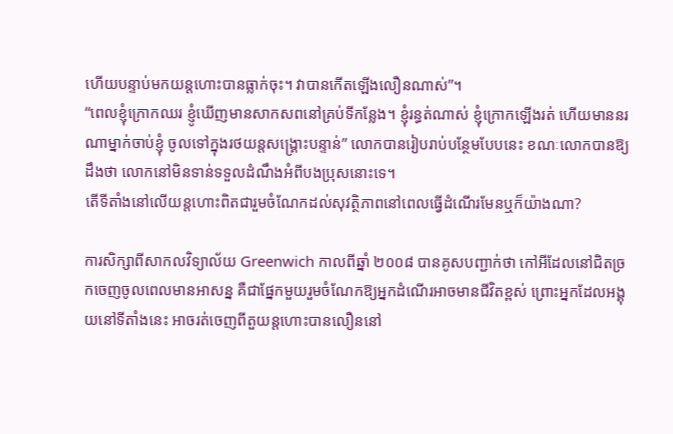ហើយបន្ទាប់មកយន្តហោះបានធ្លាក់ចុះ។ វាបានកើតឡើងលឿនណាស់”។
“ពេលខ្ញុំក្រោកឈរ ខ្ញូំឃើញមានសាកសពនៅគ្រប់ទីកន្លែង។ ខ្ញុំរន្ធត់ណាស់ ខ្ញុំក្រោកឡើងរត់ ហើយមាននរណាម្នាក់ចាប់ខ្ញុំ ចូលទៅក្នុងរថយន្តសង្គ្រោះបន្ទាន់” លោកបានរៀបរាប់បន្ថែមបែបនេះ ខណៈលោកបានឱ្យដឹងថា លោកនៅមិនទាន់ទទួលដំណឹងអំពីបងប្រុសនោះទេ។
តើទីតាំងនៅលើយន្តហោះពិតជារួមចំណែកដល់សុវត្ថិភាពនៅពេលធ្វើដំណើរមែនឬក៏យ៉ាងណា?

ការសិក្សាពីសាកលវិទ្យាល័យ Greenwich កាលពីឆ្នាំ ២០០៨ បានគូសបញ្ជាក់ថា កៅអីដែលនៅជិតច្រកចេញចូលពេលមានអាសន្ន គឺជាផ្នែកមួយរួមចំណែកឱ្យអ្នកដំណើរអាចមានជីវិតខ្ពស់ ព្រោះអ្នកដែលអង្គុយនៅទីតាំងនេះ អាចរត់ចេញពីតួយន្តហោះបានលឿននៅ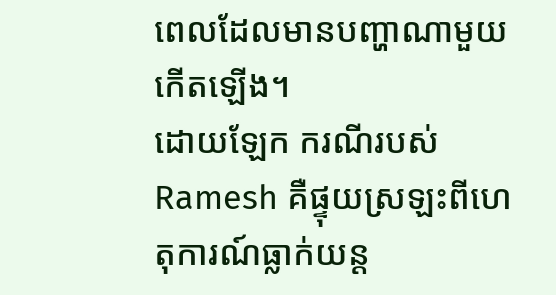ពេលដែលមានបញ្ហាណាមួយកើតឡើង។
ដោយឡែក ករណីរបស់ Ramesh គឺផ្ទុយស្រឡះពីហេតុការណ៍ធ្លាក់យន្ត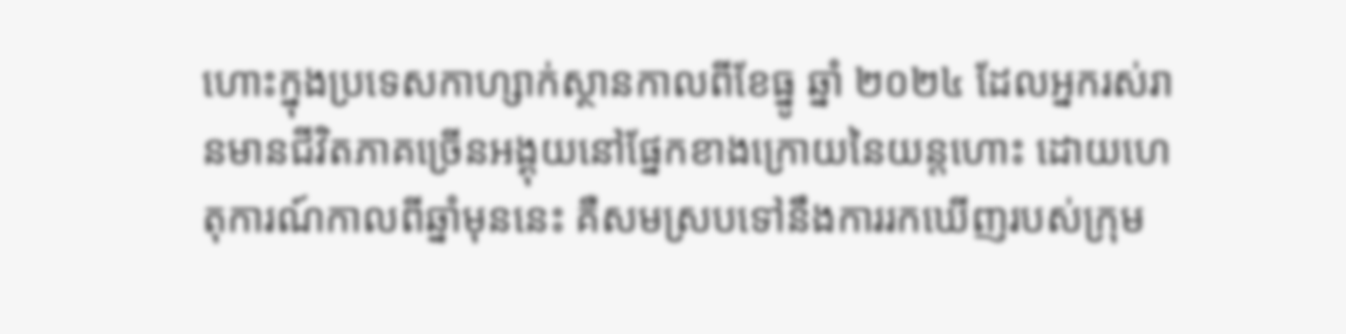ហោះក្នុងប្រទេសកាហ្សាក់ស្ថានកាលពីខែធ្នូ ឆ្នាំ ២០២៤ ដែលអ្នករស់រានមានជីវិតភាគច្រើនអង្គុយនៅផ្នែកខាងក្រោយនៃយន្តហោះ ដោយហេតុការណ៍កាលពីឆ្នាំមុននេះ គឺសមស្របទៅនឹងការរកឃើញរបស់ក្រុម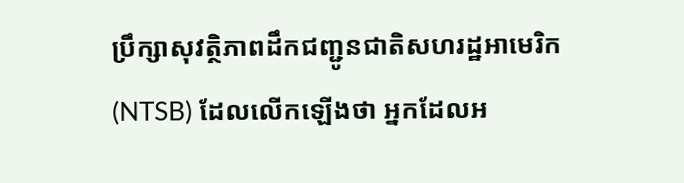ប្រឹក្សាសុវត្ថិភាពដឹកជញ្ជូនជាតិសហរដ្ឋអាមេរិក (NTSB) ដែលលើកឡើងថា អ្នកដែលអ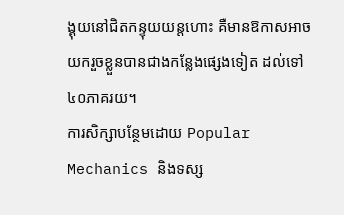ង្គុយនៅជិតកន្ទុយយន្តហោះ គឺមានឱកាសអាចយករួចខ្លួនបានជាងកន្លែងផ្សេងទៀត ដល់ទៅ ៤០ភាគរយ។
ការសិក្សាបន្ថែមដោយ Popular Mechanics និងទស្ស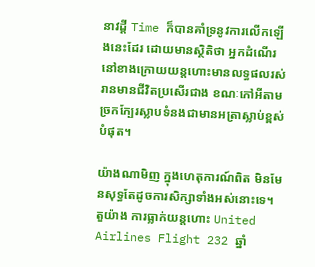នាវដ្តី Time ក៏បានគាំទ្រនូវការលើកឡើងនេះដែរ ដោយមានស្ថិតិថា អ្នកដំណើរនៅខាងក្រោយយន្តហោះមានលទ្ធផលរស់រានមានជីវិតប្រសើរជាង ខណៈកៅអីតាមច្រកក្បែរស្លាបទំនងជាមានអត្រាស្លាប់ខ្ពស់បំផុត។

យ៉ាងណាមិញ ក្នុងហេតុការណ៍ពិត មិនមែនសុទ្ធតែដូចការសិក្សាទាំងអស់នោះទេ។ តួយ៉ាង ការធ្លាក់យន្តហោះ United Airlines Flight 232 ឆ្នាំ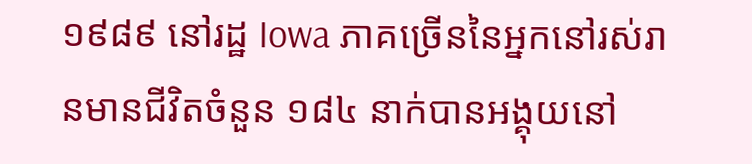១៩៨៩ នៅរដ្ឋ Iowa ភាគច្រើននៃអ្នកនៅរស់រានមានជីវិតចំនួន ១៨៤ នាក់បានអង្គុយនៅ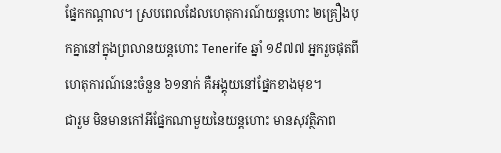ផ្នែកកណ្តាល។ ស្របពេលដែលហេតុការណ៍យន្តហោះ ២គ្រឿងបុកគ្នានៅក្នុងព្រលានយន្តហោះ Tenerife ឆ្នាំ ១៩៧៧ អ្នករួចផុតពីហេតុការណ៍នេះចំនួន ៦១នាក់ គឺអង្គុយនៅផ្នែកខាងមុខ។
ជារួម មិនមានកៅអីផ្នែកណាមួយនៃយន្តហោះ មានសុវត្ថិភាព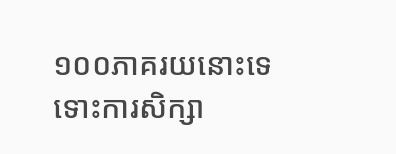១០០ភាគរយនោះទេ ទោះការសិក្សា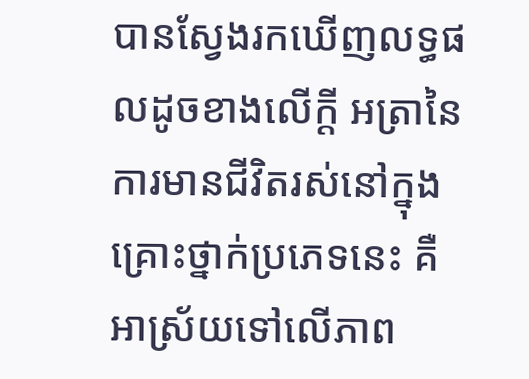បានស្វែងរកឃើញលទ្ធផលដូចខាងលើក្ដី អត្រានៃការមានជីវិតរស់នៅក្នុងគ្រោះថ្នាក់ប្រភេទនេះ គឺអាស្រ័យទៅលើភាព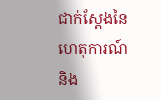ជាក់ស្ដែងនៃហេតុការណ៍ និង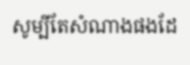សូម្បីតែសំណាងផងដែ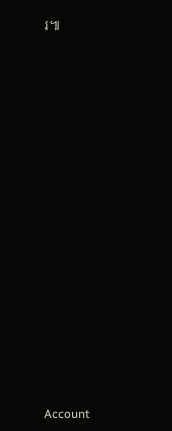រ៕


























Account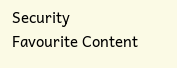Security
Favourite Content